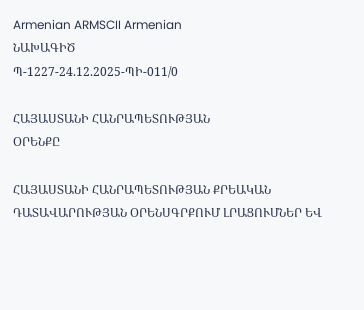Armenian ARMSCII Armenian
ՆԱԽԱԳԻԾ
Պ-1227-24.12.2025-ՊԻ-011/0

ՀԱՅԱՍՏԱՆԻ ՀԱՆՐԱՊԵՏՈՒԹՅԱՆ
ՕՐԵՆՔԸ

ՀԱՅԱՍՏԱՆԻ ՀԱՆՐԱՊԵՏՈՒԹՅԱՆ ՔՐԵԱԿԱՆ ԴԱՏԱՎԱՐՈՒԹՅԱՆ ՕՐԵՆՍԳՐՔՈՒՄ ԼՐԱՑՈՒՄՆԵՐ ԵՎ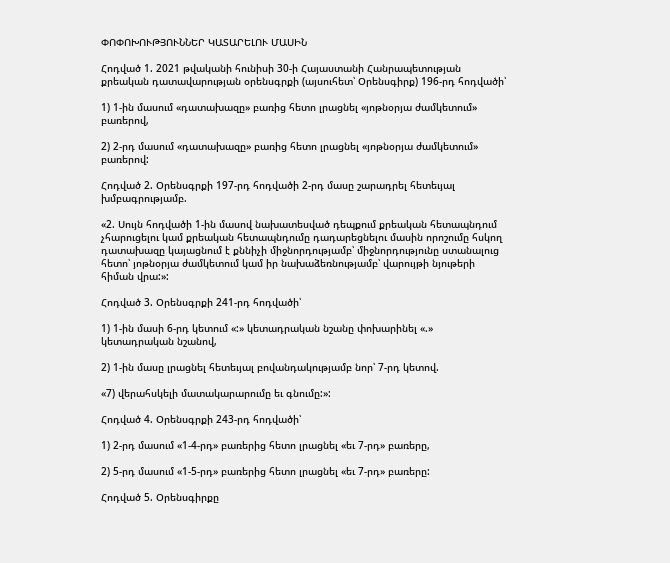ՓՈՓՈԽՈՒԹՅՈՒՆՆԵՐ ԿԱՏԱՐԵԼՈՒ ՄԱՍԻՆ

Հոդված 1. 2021 թվականի հունիսի 30-ի Հայաստանի Հանրապետության քրեական դատավարության օրենսգրքի (այսուհետ՝ Օրենսգիրք) 196-րդ հոդվածի՝

1) 1-ին մասում «դատախազը» բառից հետո լրացնել «յոթնօրյա ժամկետում» բառերով,

2) 2-րդ մասում «դատախազը» բառից հետո լրացնել «յոթնօրյա ժամկետում» բառերով:

Հոդված 2. Օրենսգրքի 197-րդ հոդվածի 2-րդ մասը շարադրել հետեւյալ խմբագրությամբ.

«2. Սույն հոդվածի 1-ին մասով նախատեսված դեպքում քրեական հետապնդում չհարուցելու կամ քրեական հետապնդումը դադարեցնելու մասին որոշումը հսկող դատախազը կայացնում է քննիչի միջնորդությամբ՝ միջնորդությունը ստանալուց հետո՝ յոթնօրյա ժամկետում կամ իր նախաձեռնությամբ՝ վարույթի նյութերի հիման վրա:»:

Հոդված 3. Օրենսգրքի 241-րդ հոդվածի՝

1) 1-ին մասի 6-րդ կետում «:» կետադրական նշանը փոխարինել «.» կետադրական նշանով,

2) 1-ին մասը լրացնել հետեւյալ բովանդակությամբ նոր՝ 7-րդ կետով.

«7) վերահսկելի մատակարարումը եւ գնումը:»:

Հոդված 4. Օրենսգրքի 243-րդ հոդվածի՝

1) 2-րդ մասում «1-4-րդ» բառերից հետո լրացնել «եւ 7-րդ» բառերը,

2) 5-րդ մասում «1-5-րդ» բառերից հետո լրացնել «եւ 7-րդ» բառերը:

Հոդված 5. Օրենսգիրքը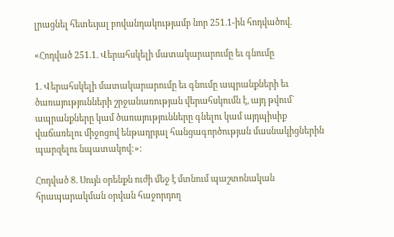լրացնել հետեւյալ բովանդակությամբ նոր 251.1-ին հոդվածով.

«Հոդված 251.1. Վերահսկելի մատակարարումը եւ գնումը

1. Վերահսկելի մատակարարումը եւ գնումը ապրանքների եւ ծառայությունների շրջանառության վերահսկումն է, այդ թվում` ապրանքները կամ ծառայությունները գնելու կամ այդպիսիք վաճառելու միջոցով ենթադրյալ հանցագործության մասնակիցներին պարզելու նպատակով:»:

Հոդված 8. Սույն օրենքն ուժի մեջ է մտնում պաշտոնական հրապարակման օրվան հաջորդող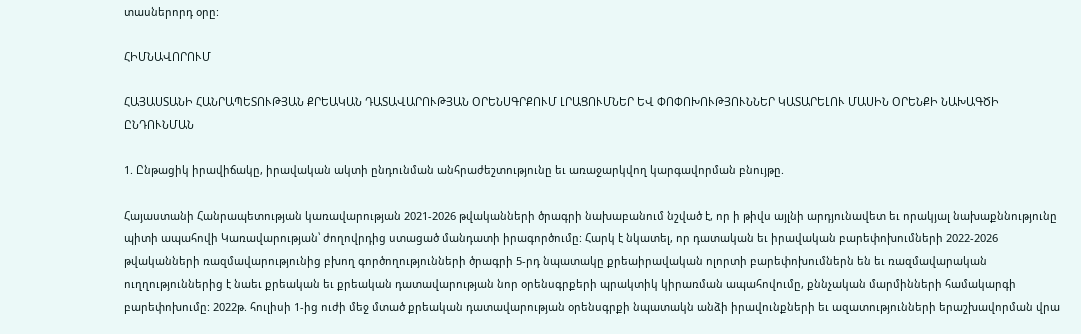տասներորդ օրը:

ՀԻՄՆԱՎՈՐՈՒՄ

ՀԱՅԱՍՏԱՆԻ ՀԱՆՐԱՊԵՏՈՒԹՅԱՆ ՔՐԵԱԿԱՆ ԴԱՏԱՎԱՐՈՒԹՅԱՆ ՕՐԵՆՍԳՐՔՈՒՄ ԼՐԱՑՈՒՄՆԵՐ ԵՎ ՓՈՓՈԽՈՒԹՅՈՒՆՆԵՐ ԿԱՏԱՐԵԼՈՒ ՄԱՍԻՆ ՕՐԵՆՔԻ ՆԱԽԱԳԾԻ ԸՆԴՈՒՆՄԱՆ

1. Ընթացիկ իրավիճակը, իրավական ակտի ընդունման անհրաժեշտությունը եւ առաջարկվող կարգավորման բնույթը.

Հայաստանի Հանրապետության կառավարության 2021-2026 թվականների ծրագրի նախաբանում նշված է, որ ի թիվս այլնի արդյունավետ եւ որակյալ նախաքննությունը պիտի ապահովի Կառավարության՝ ժողովրդից ստացած մանդատի իրագործումը: Հարկ է նկատել, որ դատական եւ իրավական բարեփոխումների 2022-2026 թվականների ռազմավարությունից բխող գործողությունների ծրագրի 5-րդ նպատակը քրեաիրավական ոլորտի բարեփոխումներն են եւ ռազմավարական ուղղություններից է նաեւ քրեական եւ քրեական դատավարության նոր օրենսգրքերի պրակտիկ կիրառման ապահովումը, քննչական մարմինների համակարգի բարեփոխումը: 2022թ. հուլիսի 1-ից ուժի մեջ մտած քրեական դատավարության օրենսգրքի նպատակն անձի իրավունքների եւ ազատությունների երաշխավորման վրա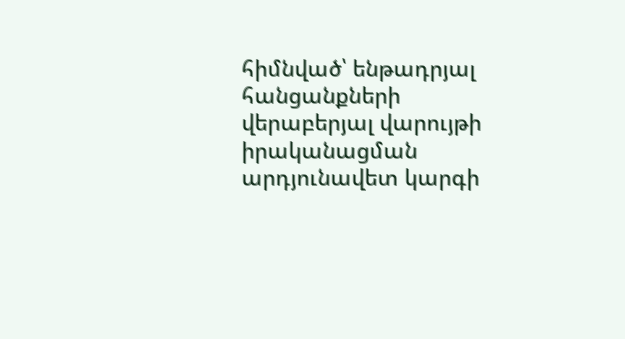հիմնված՝ ենթադրյալ հանցանքների վերաբերյալ վարույթի իրականացման արդյունավետ կարգի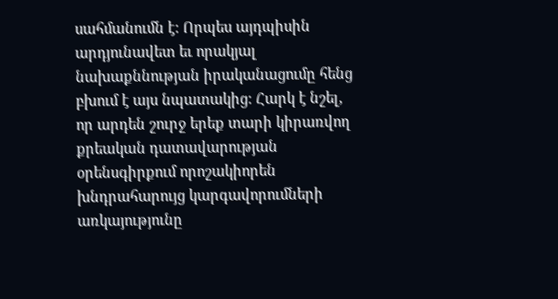սահմանումն է: Որպես այդպիսին արդյունավետ եւ որակյալ նախաքննության իրականացումը հենց բխում է այս նպատակից: Հարկ է նշել, որ արդեն շուրջ երեք տարի կիրառվող քրեական դատավարության օրենսգիրքում որոշակիորեն խնդրահարույց կարգավորումների առկայությունը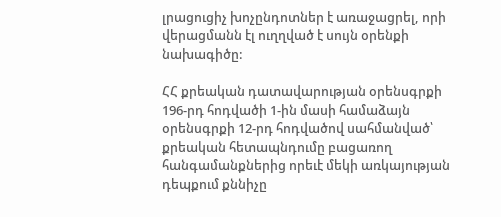լրացուցիչ խոչընդոտներ է առաջացրել, որի վերացմանն էլ ուղղված է սույն օրենքի նախագիծը:

ՀՀ քրեական դատավարության օրենսգրքի 196-րդ հոդվածի 1-ին մասի համաձայն օրենսգրքի 12-րդ հոդվածով սահմանված՝ քրեական հետապնդումը բացառող հանգամանքներից որեւէ մեկի առկայության դեպքում քննիչը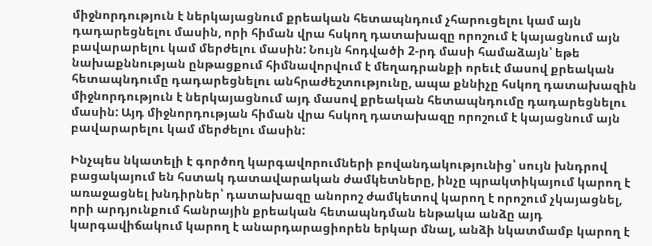միջնորդություն է ներկայացնում քրեական հետապնդում չհարուցելու կամ այն դադարեցնելու մասին, որի հիման վրա հսկող դատախազը որոշում է կայացնում այն բավարարելու կամ մերժելու մասին: Նույն հոդվածի 2-րդ մասի համաձայն՝ եթե նախաքննության ընթացքում հիմնավորվում է մեղադրանքի որեւէ մասով քրեական հետապնդումը դադարեցնելու անհրաժեշտությունը, ապա քննիչը հսկող դատախազին միջնորդություն է ներկայացնում այդ մասով քրեական հետապնդումը դադարեցնելու մասին: Այդ միջնորդության հիման վրա հսկող դատախազը որոշում է կայացնում այն բավարարելու կամ մերժելու մասին:

Ինչպես նկատելի է գործող կարգավորումների բովանդակությունից՝ սույն խնդրով բացակայում են հստակ դատավարական ժամկետները, ինչը պրակտիկայում կարող է առաջացնել խնդիրներ՝ դատախազը անորոշ ժամկետով կարող է որոշում չկայացնել, որի արդյունքում հանրային քրեական հետապնդման ենթակա անձը այդ կարգավիճակում կարող է անարդարացիորեն երկար մնալ, անձի նկատմամբ կարող է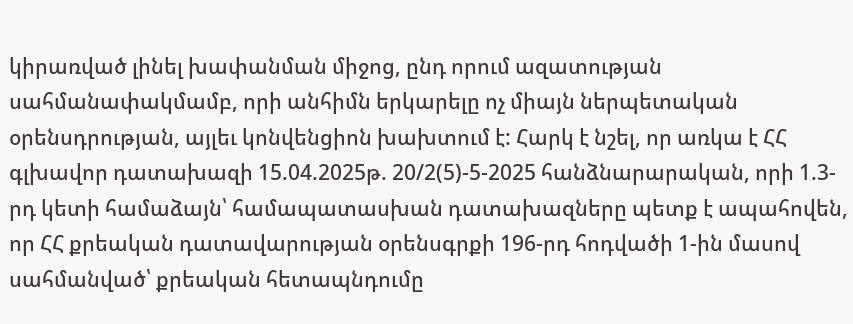կիրառված լինել խափանման միջոց, ընդ որում ազատության սահմանափակմամբ, որի անհիմն երկարելը ոչ միայն ներպետական օրենսդրության, այլեւ կոնվենցիոն խախտում է: Հարկ է նշել, որ առկա է ՀՀ գլխավոր դատախազի 15.04.2025թ. 20/2(5)-5-2025 հանձնարարական, որի 1.3-րդ կետի համաձայն՝ համապատասխան դատախազները պետք է ապահովեն, որ ՀՀ քրեական դատավարության օրենսգրքի 196-րդ հոդվածի 1-ին մասով սահմանված՝ քրեական հետապնդումը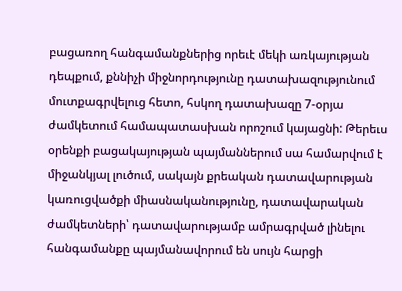բացառող հանգամանքներից որեւէ մեկի առկայության դեպքում, քննիչի միջնորդությունը դատախազությունում մուտքագրվելուց հետո, հսկող դատախազը 7-օրյա ժամկետում համապատասխան որոշում կայացնի: Թերեւս օրենքի բացակայության պայմաններում սա համարվում է միջանկյալ լուծում, սակայն քրեական դատավարության կառուցվածքի միասնականությունը, դատավարական ժամկետների՝ դատավարությամբ ամրագրված լինելու հանգամանքը պայմանավորում են սույն հարցի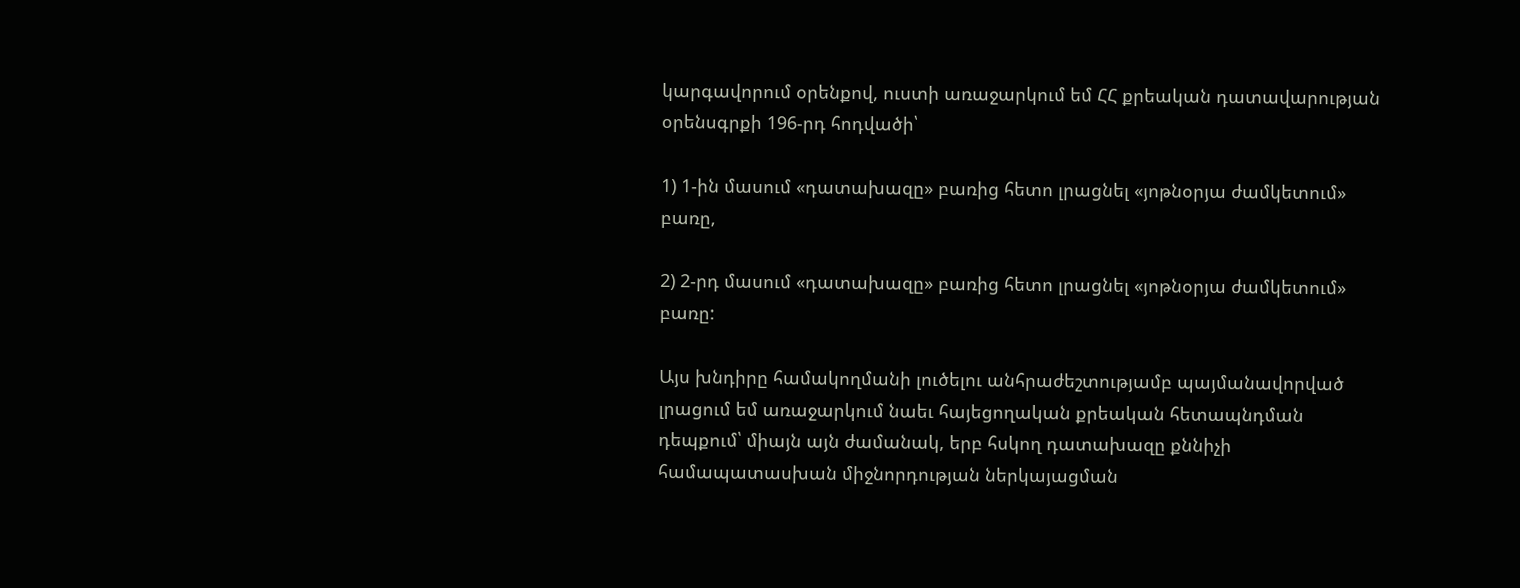կարգավորում օրենքով, ուստի առաջարկում եմ ՀՀ քրեական դատավարության օրենսգրքի 196-րդ հոդվածի՝

1) 1-ին մասում «դատախազը» բառից հետո լրացնել «յոթնօրյա ժամկետում» բառը,

2) 2-րդ մասում «դատախազը» բառից հետո լրացնել «յոթնօրյա ժամկետում» բառը:

Այս խնդիրը համակողմանի լուծելու անհրաժեշտությամբ պայմանավորված լրացում եմ առաջարկում նաեւ հայեցողական քրեական հետապնդման դեպքում՝ միայն այն ժամանակ, երբ հսկող դատախազը քննիչի համապատասխան միջնորդության ներկայացման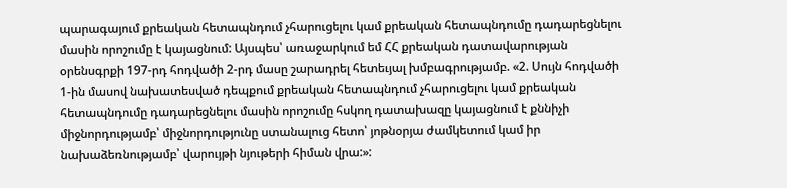պարագայում քրեական հետապնդում չհարուցելու կամ քրեական հետապնդումը դադարեցնելու մասին որոշումը է կայացնում: Այսպես՝ առաջարկում եմ ՀՀ քրեական դատավարության օրենսգրքի 197-րդ հոդվածի 2-րդ մասը շարադրել հետեւյալ խմբագրությամբ. «2. Սույն հոդվածի 1-ին մասով նախատեսված դեպքում քրեական հետապնդում չհարուցելու կամ քրեական հետապնդումը դադարեցնելու մասին որոշումը հսկող դատախազը կայացնում է քննիչի միջնորդությամբ՝ միջնորդությունը ստանալուց հետո՝ յոթնօրյա ժամկետում կամ իր նախաձեռնությամբ՝ վարույթի նյութերի հիման վրա:»: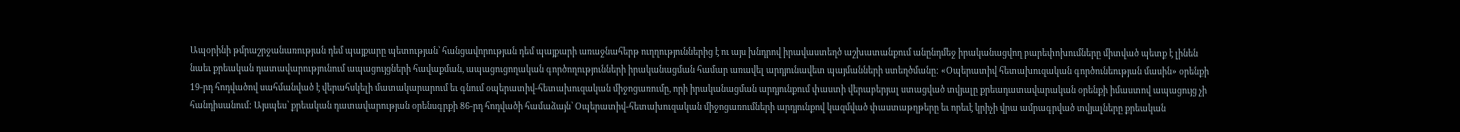Ապօրինի թմրաշրջանառության դեմ պայքարը պետության՝ հանցավորության դեմ պայքարի առաջնահերթ ուղղություններից է ու այս խնդրով իրավաստեղծ աշխատանքում անընդմեջ իրականացվող բարեփոխումները միտված պետք է լինեն նաեւ քրեական դատավարությունում ապացույցների հավաքման, ապացուցողական գործողությունների իրականացման համար առավել արդյունավետ պայմանների ստեղծմանը: «Օպերատիվ հետախուզական գործունեության մասին» օրենքի 19-րդ հոդվածով սահմանված է վերահսկելի մատակարարում եւ գնում օպերատիվ-հետախուզական միջոցառումը, որի իրականացման արդյունքում փաստի վերաբերյալ ստացված տվյալը քրեադատավարական օրենքի իմաստով ապացույց չի հանդիսանում: Այսպես՝ քրեական դատավարության օրենսգրքի 86-րդ հոդվածի համաձայն՝ Օպերատիվ-հետախուզական միջոցառումների արդյունքով կազմված փաստաթղթերը եւ որեւէ կրիչի վրա ամրագրված տվյալները քրեական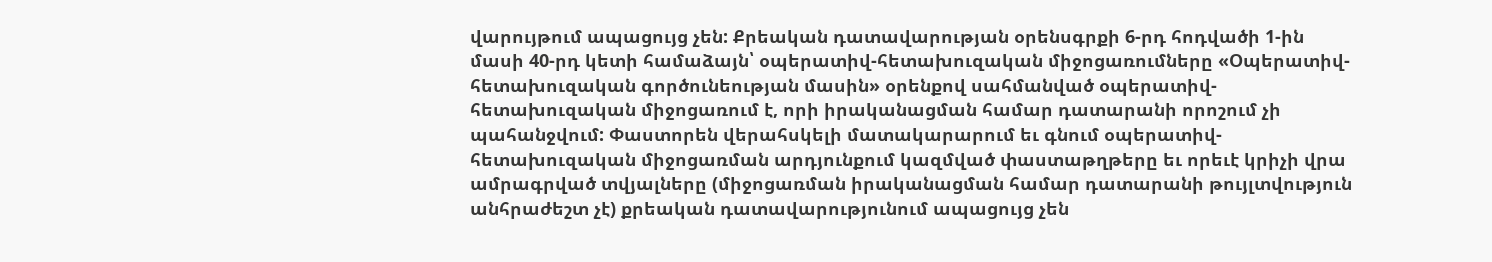վարույթում ապացույց չեն: Քրեական դատավարության օրենսգրքի 6-րդ հոդվածի 1-ին մասի 40-րդ կետի համաձայն՝ օպերատիվ-հետախուզական միջոցառումները «Օպերատիվ-հետախուզական գործունեության մասին» օրենքով սահմանված օպերատիվ-հետախուզական միջոցառում է, որի իրականացման համար դատարանի որոշում չի պահանջվում: Փաստորեն վերահսկելի մատակարարում եւ գնում օպերատիվ-հետախուզական միջոցառման արդյունքում կազմված փաստաթղթերը եւ որեւէ կրիչի վրա ամրագրված տվյալները (միջոցառման իրականացման համար դատարանի թույլտվություն անհրաժեշտ չէ) քրեական դատավարությունում ապացույց չեն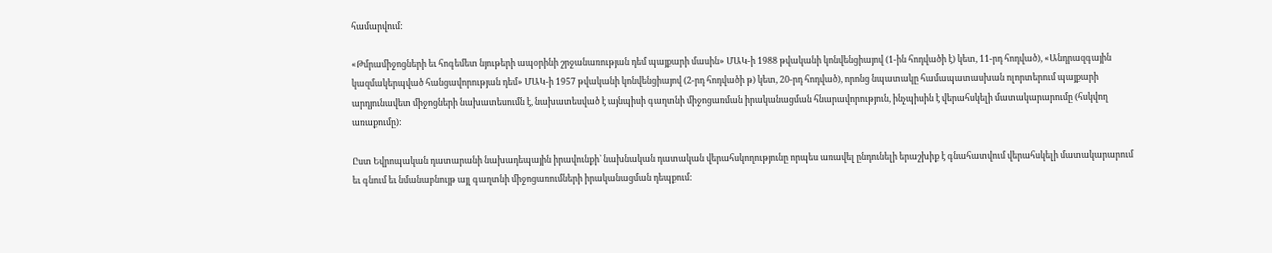համարվում:

«Թմրամիջոցների եւ հոգեմետ նյութերի ապօրինի շրջանառության դեմ պայքարի մասին» ՄԱԿ-ի 1988 թվականի կոնվենցիայով (1-ին հոդվածի է) կետ, 11-րդ հոդված), «Անդրազգային կազմակերպված հանցավորության դեմ» ՄԱԿ-ի 1957 թվականի կոնվենցիայով (2-րդ հոդվածի թ) կետ, 20-րդ հոդված), որոնց նպատակը համապատասխան ոլորտերում պայքարի արդյունավետ միջոցների նախատեսումն է, նախատեսված է այնպիսի գաղտնի միջոցառման իրականացման հնարավորություն, ինչպիսին է վերահսկելի մատակարարումը (հսկվող առաքումը):

Ըստ Եվրոպական դատարանի նախադեպային իրավունքի` նախնական դատական վերահսկողությունը որպես առավել ընդունելի երաշխիք է գնահատվում վերահսկելի մատակարարում եւ գնում եւ նմանաբնույթ այլ գաղտնի միջոցառումների իրականացման դեպքում: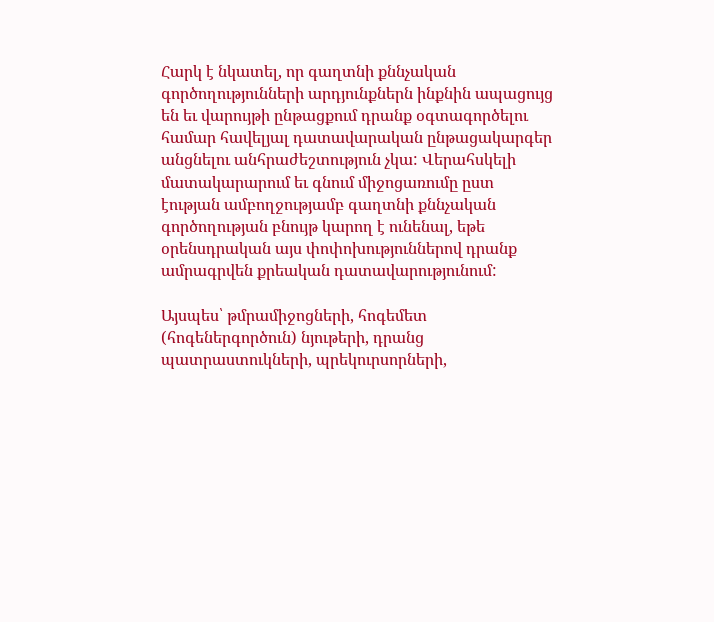Հարկ է նկատել, որ գաղտնի քննչական գործողությունների արդյունքներն ինքնին ապացույց են եւ վարույթի ընթացքում դրանք օգտագործելու համար հավելյալ դատավարական ընթացակարգեր անցնելու անհրաժեշտություն չկա: Վերահսկելի մատակարարում եւ գնում միջոցառումը ըստ էության ամբողջությամբ գաղտնի քննչական գործողության բնույթ կարող է ունենալ, եթե օրենսդրական այս փոփոխություններով դրանք ամրագրվեն քրեական դատավարությունում:

Այսպես՝ թմրամիջոցների, հոգեմետ (հոգեներգործուն) նյութերի, դրանց պատրաստուկների, պրեկուրսորների,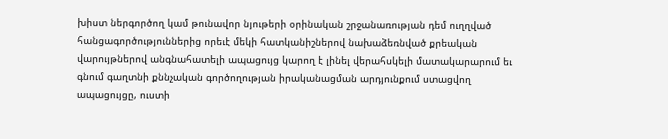խիստ ներգործող կամ թունավոր նյութերի օրինական շրջանառության դեմ ուղղված հանցագործություններից որեւէ մեկի հատկանիշներով նախաձեռնված քրեական վարույթներով անգնահատելի ապացույց կարող է լինել վերահսկելի մատակարարում եւ գնում գաղտնի քննչական գործողության իրականացման արդյունքում ստացվող ապացույցը, ուստի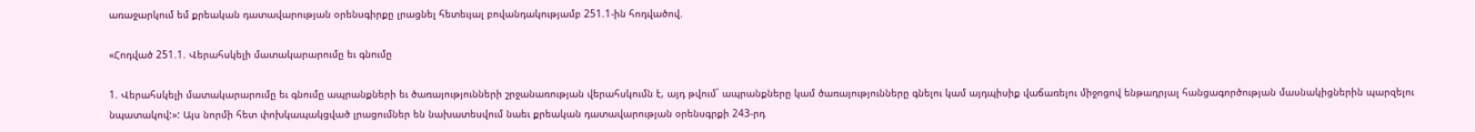առաջարկում եմ քրեական դատավարության օրենսգիրքը լրացնել հետեւյալ բովանդակությամբ 251.1-ին հոդվածով.

«Հոդված 251.1. Վերահսկելի մատակարարումը եւ գնումը

1. Վերահսկելի մատակարարումը եւ գնումը ապրանքների եւ ծառայությունների շրջանառության վերահսկումն է, այդ թվում` ապրանքները կամ ծառայությունները գնելու կամ այդպիսիք վաճառելու միջոցով ենթադրյալ հանցագործության մասնակիցներին պարզելու նպատակով:»: Այս նորմի հետ փոխկապակցված լրացումներ են նախատեսվում նաեւ քրեական դատավարության օրենսգրքի 243-րդ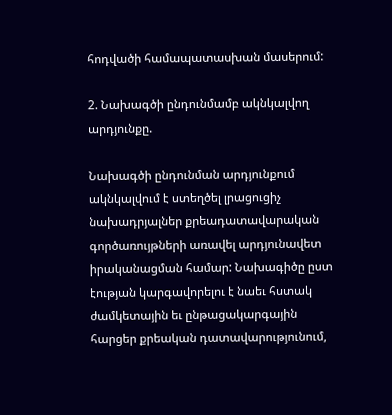հոդվածի համապատասխան մասերում:

2. Նախագծի ընդունմամբ ակնկալվող արդյունքը.

Նախագծի ընդունման արդյունքում ակնկալվում է ստեղծել լրացուցիչ նախադրյալներ քրեադատավարական գործառույթների առավել արդյունավետ իրականացման համար: Նախագիծը ըստ էության կարգավորելու է նաեւ հստակ ժամկետային եւ ընթացակարգային հարցեր քրեական դատավարությունում,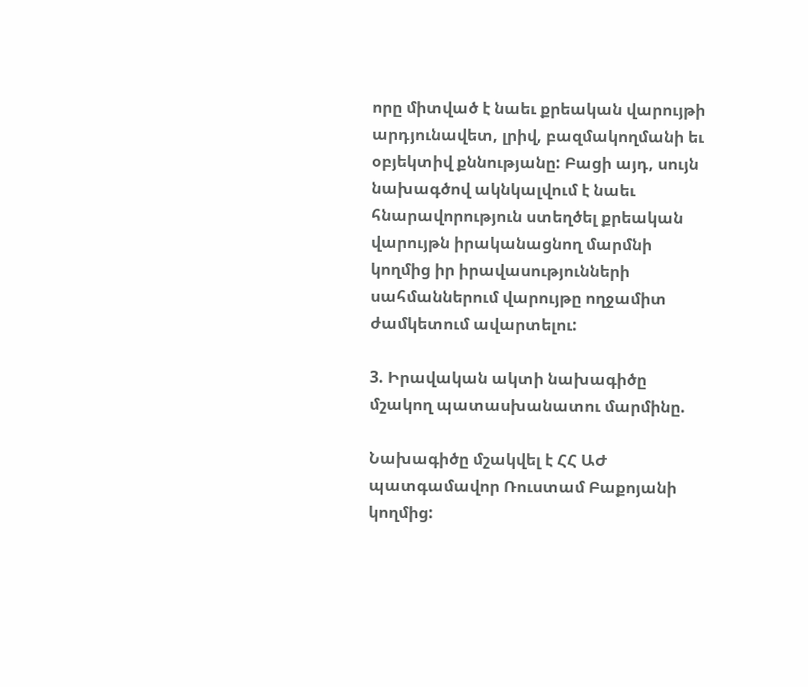որը միտված է նաեւ քրեական վարույթի արդյունավետ, լրիվ, բազմակողմանի եւ օբյեկտիվ քննությանը: Բացի այդ, սույն նախագծով ակնկալվում է նաեւ հնարավորություն ստեղծել քրեական վարույթն իրականացնող մարմնի կողմից իր իրավասությունների սահմաններում վարույթը ողջամիտ ժամկետում ավարտելու:

3. Իրավական ակտի նախագիծը մշակող պատասխանատու մարմինը.

Նախագիծը մշակվել է ՀՀ ԱԺ պատգամավոր Ռուստամ Բաքոյանի կողմից: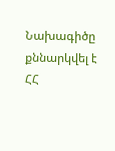Նախագիծը քննարկվել է ՀՀ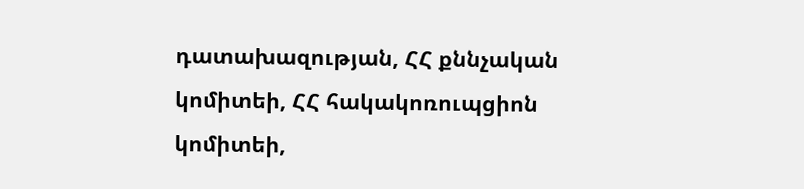դատախազության, ՀՀ քննչական կոմիտեի, ՀՀ հակակոռուպցիոն կոմիտեի,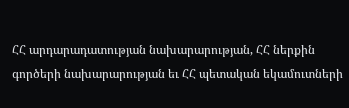ՀՀ արդարադատության նախարարության, ՀՀ ներքին գործերի նախարարության եւ ՀՀ պետական եկամուտների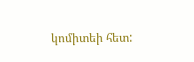կոմիտեի հետ: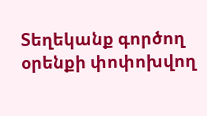Տեղեկանք գործող օրենքի փոփոխվող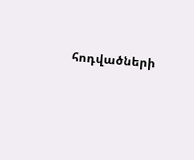հոդվածների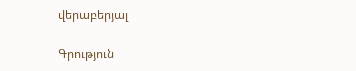վերաբերյալ

Գրություն